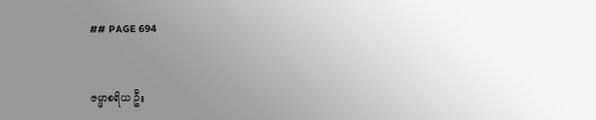## PAGE 694


ဇမ္မာစရိယ ဦး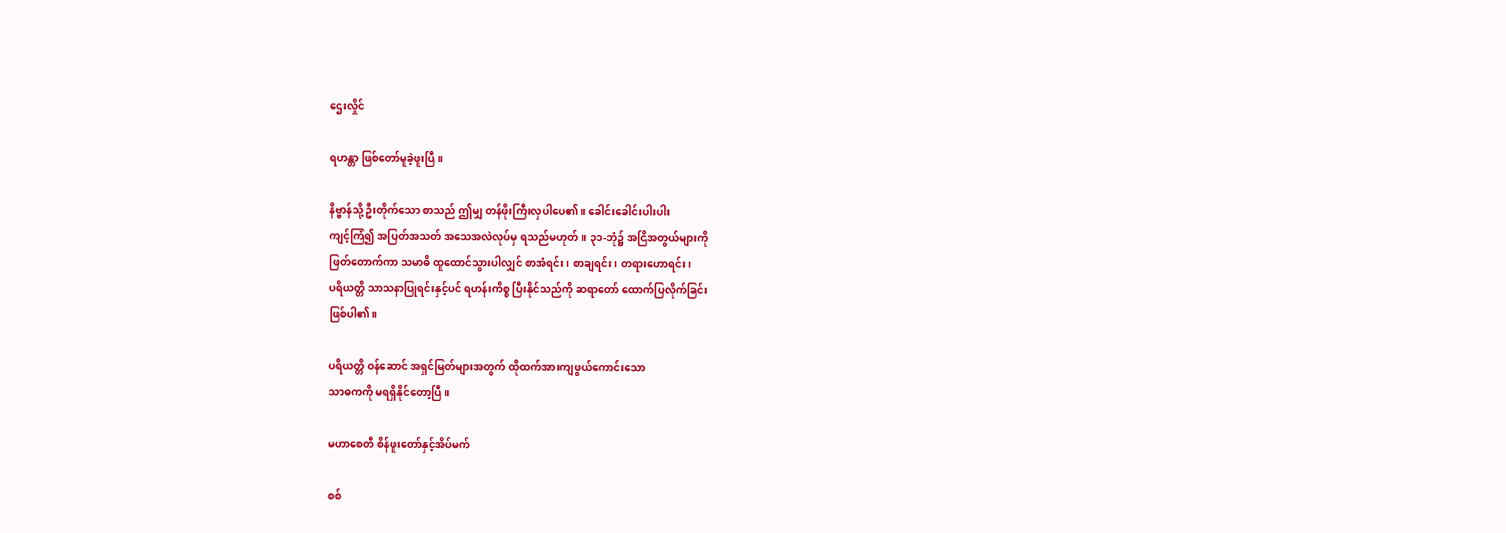ဌေးလှိုင်

ရဟန္တာ ဖြစ်တော်မူခဲ့ဖူးပြီ။

နိဗ္ဗာန်သို့ ဦးတိုက်သော စာသည် ဤမျှ တန်ဖိုးကြီးလှပါပေ၏။ ခေါင်းခေါင်းပါးပါး
ကျင့်ကြံ၍ အပြတ်အသတ် အသေအလဲလုပ်မှ ရသည်မဟုတ်။ ၃၁-ဘုံ၌ အငြိအတွယ်များကို
ဖြတ်တောက်ကာ သမာဓိ ထူထောင်သွားပါလျှင် စာအံရင်း၊ စာချရင်း၊ တရားဟောရင်း၊
ပရိယတ္တိ သာသနာပြုရင်းနှင့်ပင် ရဟန်းကိစ္စ ပြီးနိုင်သည်ကို ဆရာတော် ထောက်ပြလိုက်ခြင်း
ဖြစ်ပါ၏။

ပရိယတ္တိ ဝန်ဆောင် အရှင်မြတ်များအတွက် ထိုထက်အားကျဖွယ်ကောင်းသော
သာဓကကို မရရှိနိုင်တော့ပြီ။

မဟာစေတီ စိန်ဖူးတော်နှင့်အိပ်မက်

စစ်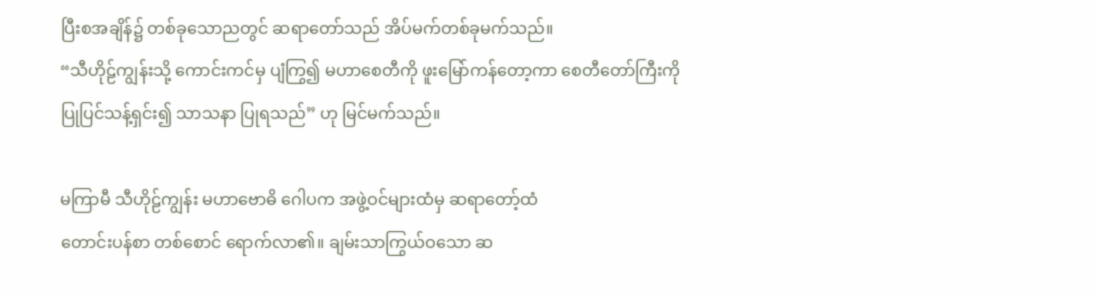ပြီးစအချိန်၌ တစ်ခုသောညတွင် ဆရာတော်သည် အိပ်မက်တစ်ခုမက်သည်။
“သီဟိုဠ်ကျွန်းသို့ ကောင်းကင်မှ ပျံကြွ၍ မဟာစေတီကို ဖူးမြော်ကန်တော့ကာ စေတီတော်ကြီးကို
ပြုပြင်သန့်ရှင်း၍ သာသနာ ပြုရသည်” ဟု မြင်မက်သည်။

မကြာမီ သီဟိုဠ်ကျွန်း မဟာဗောဓိ ဂေါပက အဖွဲ့ဝင်များထံမှ ဆရာတော့်ထံ
တောင်းပန်စာ တစ်စောင် ရောက်လာ၏။ ချမ်းသာကြွယ်ဝသော ဆ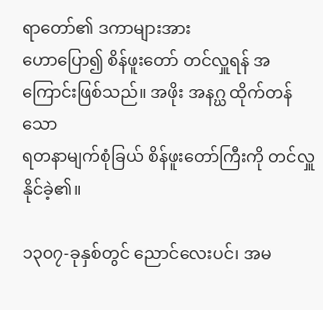ရာတော်၏ ဒကာများအား
ဟောပြော၍ စိန်ဖူးတော် တင်လှူရန် အကြောင်းဖြစ်သည်။ အဖိုး အနဂ္ဃ ထိုက်တန်သော
ရတနာမျက်စုံခြယ် စိန်ဖူးတော်ကြီးကို တင်လှူနိုင်ခဲ့၏။

၁၃၀၇-ခုနှစ်တွင် ညောင်လေးပင်၊ အမ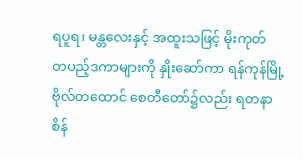ရပူရ၊ မန္တလေးနှင့် အထူးသဖြင့် မိုးကုတ်
တပည့်ဒကာများကို နှိုးဆော်ကာ ရန်ကုန်မြို့ ဗိုလ်တထောင် စေတီတော်၌လည်း ရတနာ
စိန်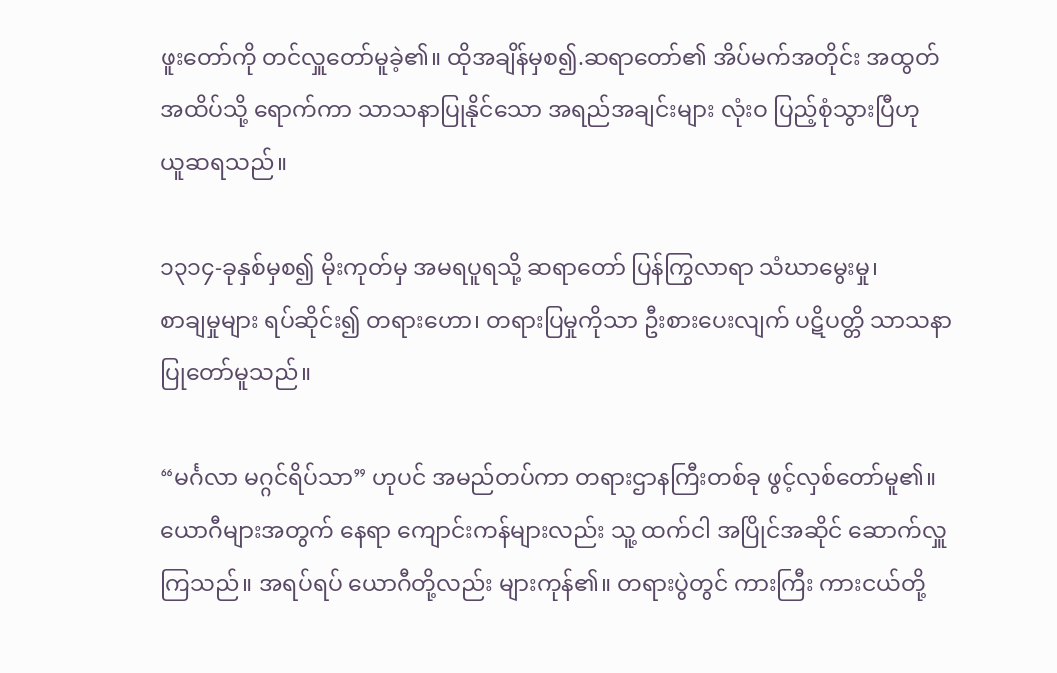ဖူးတော်ကို တင်လှူတော်မူခဲ့၏။ ထိုအချိန်မှစ၍.ဆရာတော်၏ အိပ်မက်အတိုင်း အထွတ်
အထိပ်သို့ ရောက်ကာ သာသနာပြုနိုင်သော အရည်အချင်းများ လုံးဝ ပြည့်စုံသွားပြီဟု
ယူဆရသည်။

၁၃၁၄-ခုနှစ်မှစ၍ မိုးကုတ်မှ အမရပူရသို့ ဆရာတော် ပြန်ကြွလာရာ သံဃာမွေးမှု၊
စာချမှုများ ရပ်ဆိုင်း၍ တရားဟော၊ တရားပြမှုကိုသာ ဦးစားပေးလျက် ပဋိပတ္တိ သာသနာ
ပြုတော်မူသည်။

“မင်္ဂလာ မဂ္ဂင်ရိပ်သာ” ဟုပင် အမည်တပ်ကာ တရားဌာနကြီးတစ်ခု ဖွင့်လှစ်တော်မူ၏။
ယောဂီများအတွက် နေရာ ကျောင်းကန်များလည်း သူ့ ထက်ငါ အပြိုင်အဆိုင် ဆောက်လှူ
ကြသည်။ အရပ်ရပ် ယောဂီတို့လည်း များကုန်၏။ တရားပွဲတွင် ကားကြီး ကားငယ်တို့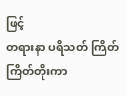ဖြင့်
တရားနာ ပရိသတ် ကြိတ်ကြိတ်တိုးကာ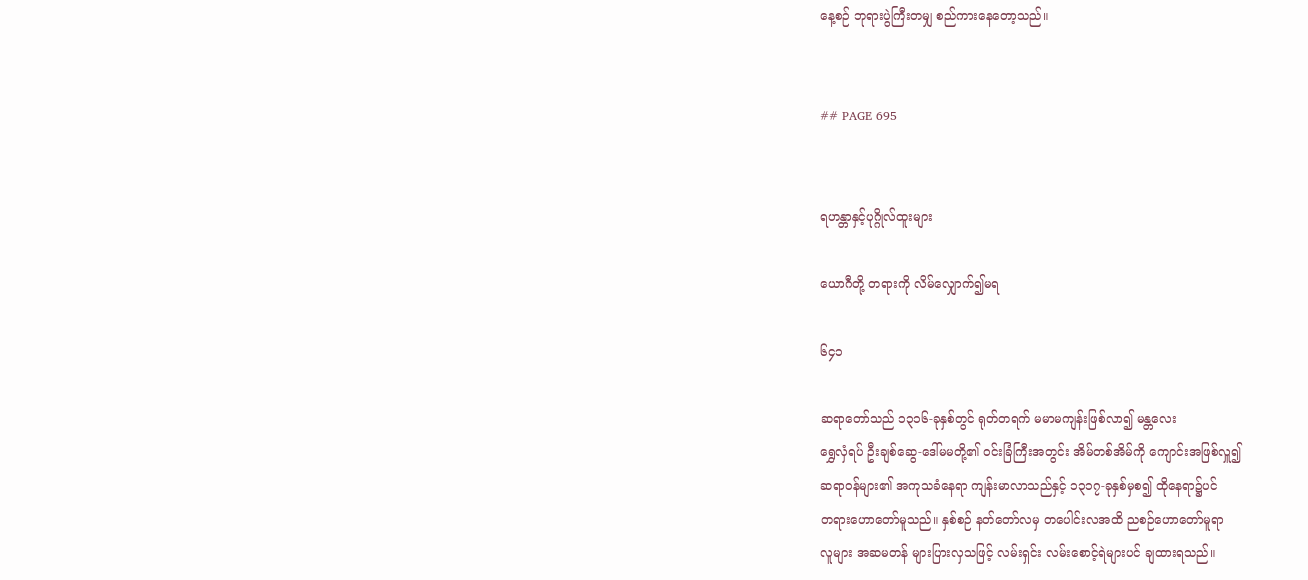နေ့စဉ် ဘုရားပွဲကြီးတမျှ စည်ကားနေတော့သည်။


## PAGE 695


ရဟန္တာနှင့်ပုဂ္ဂိုလ်ထူးများ

ယောဂီတို့ တရားကို လိမ်လျှောက်၍မရ

၆၄၁

ဆရာတော်သည် ၁၃၁၆-ခုနှစ်တွင် ရုတ်တရက် မမာမကျန်းဖြစ်လာ၍ မန္တလေး
ရွှေလှံရပ် ဦးချစ်ဆွေ-ဒေါ်မမတို့၏ ဝင်းခြံကြီးအတွင်း အိမ်တစ်အိမ်ကို ကျောင်းအဖြစ်လှူ၍
ဆရာဝန်များ၏ အကုသခံနေရာ ကျန်းမာလာသည်နှင့် ၁၃၁၇-ခုနှစ်မှစ၍ ထိုနေရာ၌ပင်
တရားဟောတော်မူသည်။ နှစ်စဉ် နတ်တော်လမှ တပေါင်းလအထိ ညစဉ်ဟောတော်မူရာ
လူများ အဆမတန် များပြားလှသဖြင့် လမ်းရှင်း လမ်းစောင့်ရဲများပင် ချထားရသည်။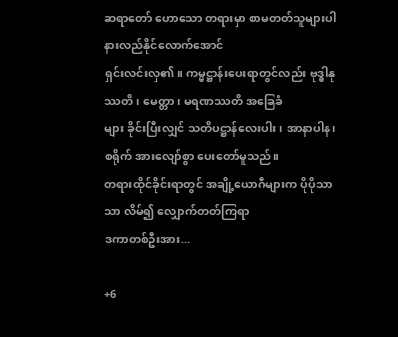ဆရာတော် ဟောသော တရားမှာ စာမတတ်သူများပါ နားလည်နိုင်လောက်အောင်
ရှင်းလင်းလှ၏။ ကမ္မဋ္ဌာန်းပေးရာတွင်လည်း ဗုဒ္ဓါနုဿတိ၊ မေတ္တာ၊ မရဏဿတိ အခြေခံ
များ ခိုင်းပြီးလျှင် သတိပဋ္ဌာန်လေးပါး၊ အာနာပါန၊ စရိုက် အားလျော်စွာ ပေးတော်မူသည်။
တရားထိုင်ခိုင်းရာတွင် အချို့ယောဂီများက ပိုပိုသာသာ လိမ်၍ လျှောက်တတ်ကြရာ
ဒကာတစ်ဦးအား...

+6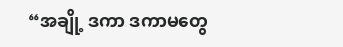“အချို့ ဒကာ ဒကာမတွေ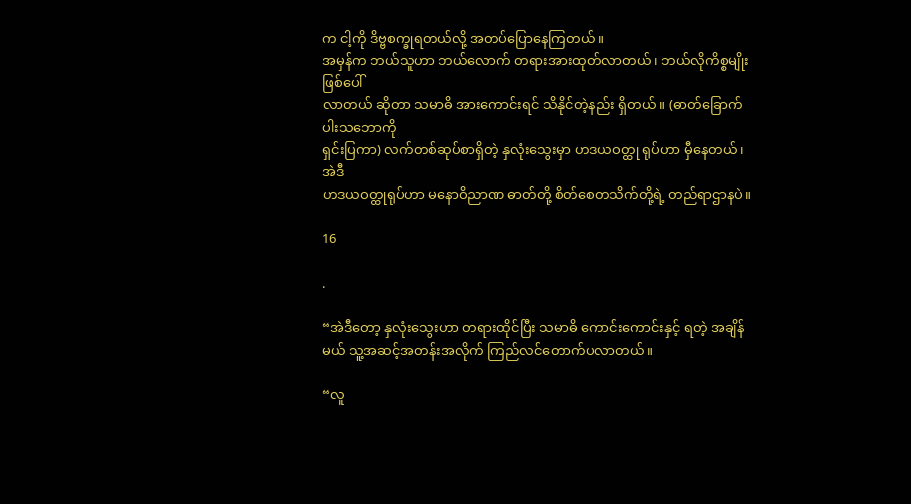က ငါ့ကို ဒိဗ္ဗစက္ခုရတယ်လို့ အတပ်ပြောနေကြတယ်။
အမှန်က ဘယ်သူဟာ ဘယ်လောက် တရားအားထုတ်လာတယ်၊ ဘယ်လိုကိစ္စမျိုး ဖြစ်ပေါ်
လာတယ် ဆိုတာ သမာဓိ အားကောင်းရင် သိနိုင်တဲ့နည်း ရှိတယ်။ (ဓာတ်ခြောက်ပါးသဘောကို
ရှင်းပြကာ) လက်တစ်ဆုပ်စာရှိတဲ့ နှလုံးသွေးမှာ ဟဒယဝတ္ထု ရုပ်ဟာ မှီနေတယ်၊ အဲဒီ
ဟဒယဝတ္ထုရုပ်ဟာ မနောဝိညာဏ ဓာတ်တို့ စိတ်စေတသိက်တို့ရဲ့ တည်ရာဌာနပဲ။

16

.

“အဲဒီတော့ နှလုံးသွေးဟာ တရားထိုင်ပြီး သမာဓိ ကောင်းကောင်းနှင့် ရတဲ့ အချိန်
မယ် သူ့အဆင့်အတန်းအလိုက် ကြည်လင်တောက်ပလာတယ်။

“လူ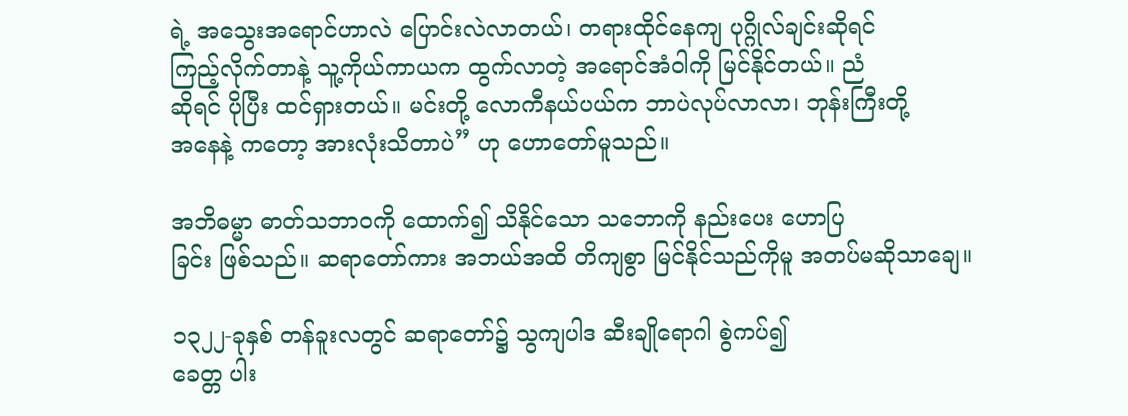ရဲ့ အသွေးအရောင်ဟာလဲ ပြောင်းလဲလာတယ်၊ တရားထိုင်နေကျ ပုဂ္ဂိုလ်ချင်းဆိုရင်
ကြည့်လိုက်တာနဲ့ သူ့ကိုယ်ကာယက ထွက်လာတဲ့ အရောင်အံဝါကို မြင်နိုင်တယ်။ ညံ
ဆိုရင် ပိုပြီး ထင်ရှားတယ်။ မင်းတို့ လောကီနယ်ပယ်က ဘာပဲလုပ်လာလာ၊ ဘုန်းကြီးတို့
အနေနဲ့ ကတော့ အားလုံးသိတာပဲ” ဟု ဟောတော်မူသည်။

အဘိဓမ္မာ ဓာတ်သဘာဝကို ထောက်၍ သိနိုင်သော သဘောကို နည်းပေး ဟောပြ
ခြင်း ဖြစ်သည်။ ဆရာတော်ကား အဘယ်အထိ တိကျစွာ မြင်နိုင်သည်ကိုမူ အတပ်မဆိုသာချေ။

၁၃၂၂-ခုနှစ် တန်ခူးလတွင် ဆရာတော်၌ သွကျပါဒ ဆီးချိုရောဂါ စွဲကပ်၍
ခေတ္တ ပါး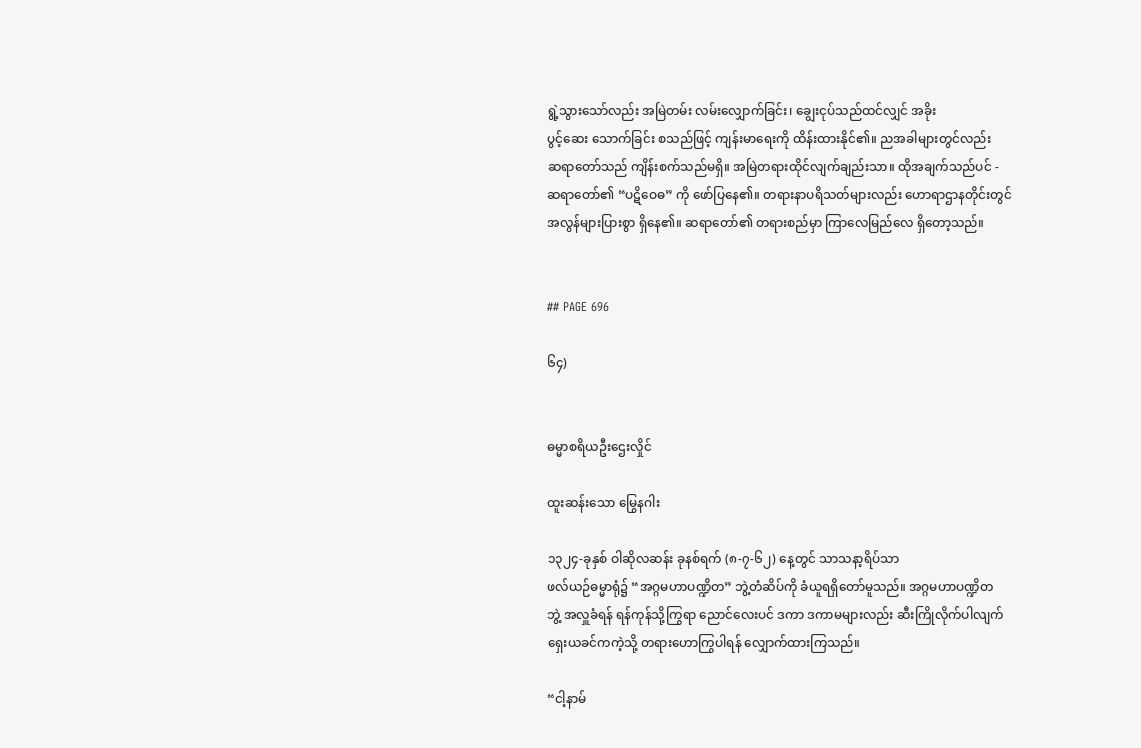ရွဲ့သွားသော်လည်း အမြဲတမ်း လမ်းလျှောက်ခြင်း၊ ချွေးငုပ်သည်ထင်လျှင် အခိုး
ပွင့်ဆေး သောက်ခြင်း စသည်ဖြင့် ကျန်းမာရေးကို ထိန်းထားနိုင်၏။ ညအခါများတွင်လည်း
ဆရာတော်သည် ကျိန်းစက်သည်မရှိ။ အမြဲတရားထိုင်လျက်ချည်းသာ။ ထိုအချက်သည်ပင် -
ဆရာတော်၏ “ပဋိဝေဓ” ကို ဖော်ပြနေ၏။ တရားနာပရိသတ်များလည်း ဟောရာဌာနတိုင်းတွင်
အလွန်များပြားစွာ ရှိနေ၏။ ဆရာတော်၏ တရားစည်မှာ ကြာလေမြည်လေ ရှိတော့သည်။


## PAGE 696

၆၄)


ဓမ္မာစရိယဦးဌေးလှိုင်

ထူးဆန်းသော မြွေနဂါး

၁၃၂၄-ခုနှစ် ဝါဆိုလဆန်း ခုနစ်ရက် (၈-၇-၆၂) နေ့တွင် သာသနာ့ရိပ်သာ
ဖလ်ယဉ်ဓမ္မာရုံ၌ “အဂ္ဂမဟာပဏ္ဍိတ” ဘွဲ့တံဆိပ်ကို ခံယူရရှိတော်မူသည်။ အဂ္ဂမဟာပဏ္ဍိတ
ဘွဲ့ အလှူခံရန် ရန်ကုန်သို့ကြွရာ ညောင်လေးပင် ဒကာ ဒကာမများလည်း ဆီးကြိုလိုက်ပါလျက်
ရှေးယခင်ကကဲ့သို့ တရားဟောကြွပါရန် လျှောက်ထားကြသည်။

“ငါ့နာမ်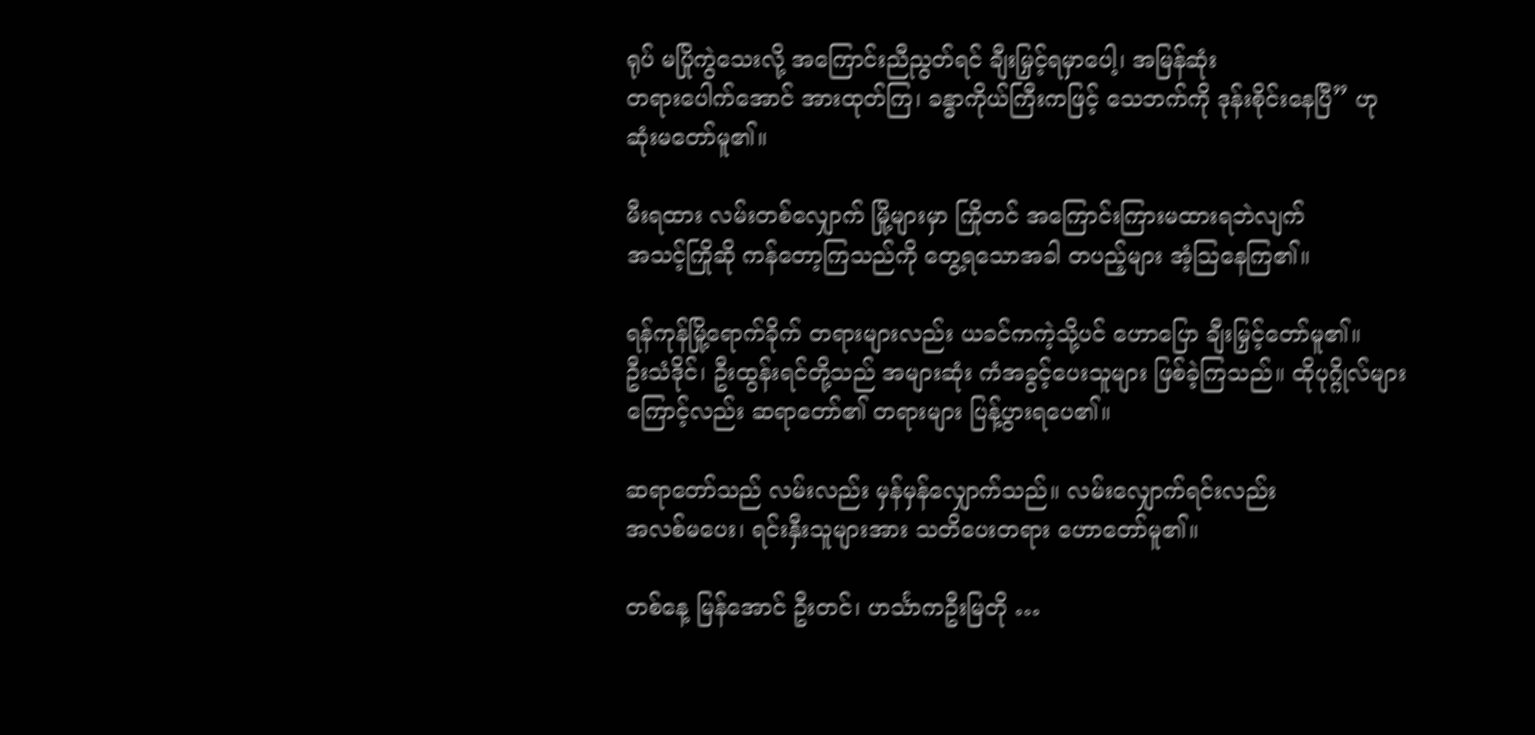ရုပ် မပြိုကွဲသေးလို့ အကြောင်းညီညွတ်ရင် ချီးမြှင့်ရမှာပေါ့၊ အမြန်ဆုံး
တရားပေါက်အောင် အားထုတ်ကြ၊ ခန္ဓာကိုယ်ကြီးကဖြင့် သေဘက်ကို ဒုန်းစိုင်းနေပြီ” ဟု
ဆုံးမတော်မူ၏။

မီးရထား လမ်းတစ်လျှောက် မြို့များမှာ ကြိုတင် အကြောင်းကြားမထားရဘဲလျက်
အသင့်ကြိုဆို ကန်တော့ကြသည်ကို တွေ့ရသောအခါ တပည့်များ အံ့သြနေကြ၏။

ရန်ကုန်မြို့ရောက်ခိုက် တရားများလည်း ယခင်ကကဲ့သို့ပင် ဟောပြော ချီးမြှင့်တော်မူ၏။
ဦးသံဒိုင်၊ ဦးထွန်းရင်တို့သည် အများဆုံး ကံအခွင့်ပေးသူများ ဖြစ်ခဲ့ကြသည်။ ထိုပုဂ္ဂိုလ်များ
ကြောင့်လည်း ဆရာတော်၏ တရားများ ပြန့်ပွားရပေ၏။

ဆရာတော်သည် လမ်းလည်း မှန်မှန်လျှောက်သည်။ လမ်းလျှောက်ရင်းလည်း
အလစ်မပေး၊ ရင်းနှီးသူများအား သတိပေးတရား ဟောတော်မူ၏။

တစ်နေ့ မြန်အောင် ဦးတင်၊ ဟင်္သာကဦးမြတို …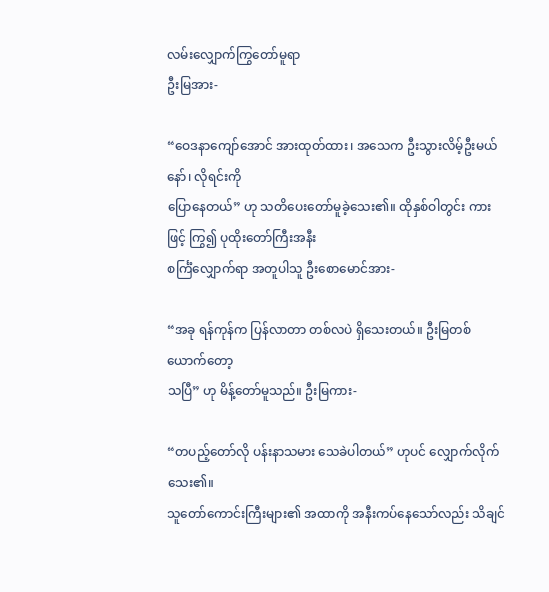လမ်းလျှောက်ကြွတော်မူရာ
ဦးမြအား-

“ဝေဒနာကျော်အောင် အားထုတ်ထား၊ အသေက ဦးသွားလိမ့်ဦးမယ်နော်၊ လိုရင်းကို
ပြောနေတယ်” ဟု သတိပေးတော်မူခဲ့သေး၏။ ထိုနှစ်ဝါတွင်း ကားဖြင့် ကြွ၍ ပုထိုးတော်ကြီးအနီး
စင်္ကြံလျှောက်ရာ အတူပါသူ ဦးစောမောင်အား-

“အခု ရန်ကုန်က ပြန်လာတာ တစ်လပဲ ရှိသေးတယ်။ ဦးမြတစ်ယောက်တော့
သပြီ” ဟု မိန့်တော်မူသည်။ ဦးမြကား-

“တပည့်တော်လို ပန်းနာသမား သေခဲပါတယ်” ဟုပင် လျှောက်လိုက်သေး၏။
သူတော်ကောင်းကြီးများ၏ အထာကို အနီးကပ်နေသော်လည်း သိချင်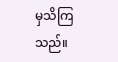မှသိကြသည်။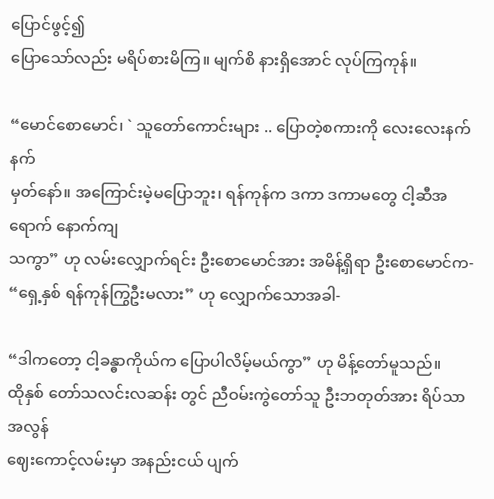ပြောင်ဖွင့်၍
ပြောသော်လည်း မရိပ်စားမိကြ။ မျက်စိ နားရှိအောင် လုပ်ကြကုန်။

“မောင်စောမောင်၊ ` သူတော်ကောင်းများ .. ပြောတဲ့စကားကို လေးလေးနက်နက်
မှတ်နော်။ အကြောင်းမဲ့မပြောဘူး၊ ရန်ကုန်က ဒကာ ဒကာမတွေ ငါ့ဆီအရောက် နောက်ကျ
သကွာ” ဟု လမ်းလျှောက်ရင်း ဦးစောမောင်အား အမိန့်ရှိရာ ဦးစောမောင်က-
“ရှေ့နှစ် ရန်ကုန်ကြွဦးမလား” ဟု လျှောက်သောအခါ-

“ဒါကတော့ ငါ့ခန္ဓာကိုယ်က ပြောပါလိမ့်မယ်ကွာ” ဟု မိန့်တော်မူသည်။
ထိုနှစ် တော်သလင်းလဆန်း တွင် ညီဝမ်းကွဲတော်သူ ဦးဘတုတ်အား ရိပ်သာအလွန်
ဈေးကောင့်လမ်းမှာ အနည်းငယ် ပျက်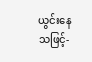ယွင်းနေသဖြင့်-